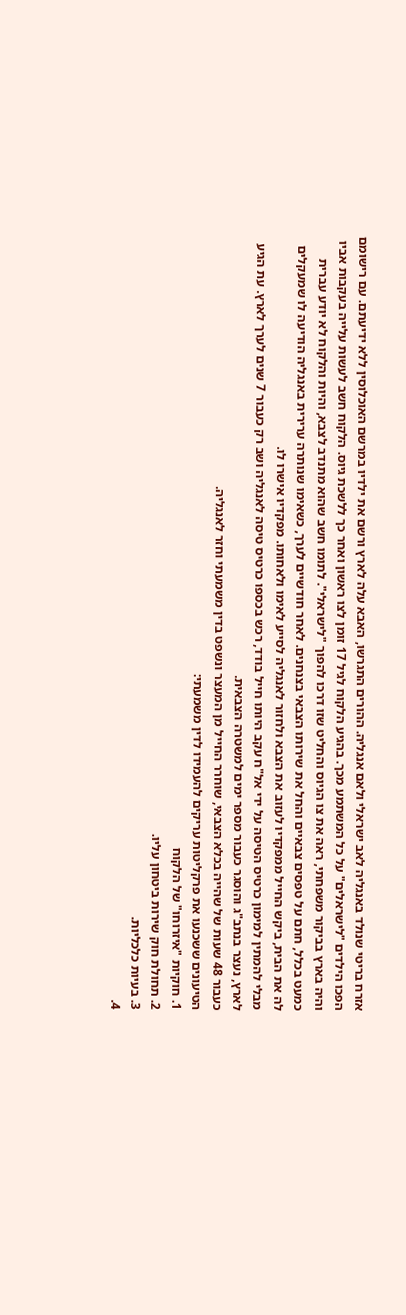אזרח בריטי שנולד באנגליה לאב ישראלי ולאם אנגליה. ההורים התגרשו, האבא עלה לארץ ורשם את ילדיו במרשם האוכלוסין ללא ידיעתם. עם רישומם הפכו הילדים "לישראלים" על כל המשתמע מכך. בהגיע הלקוח לגיל 17 זומן לצו ראשון ואחר כך ללשכת גיוס. הלקוח חשב לעשות עלייה בעקבות אביו והיה בארץ בביקור משפחתי, ראה את צו הגיוס והחליט שזו דרכו להפוך "לישראלי". לתומו חשב שהוא מתנדב לצבא, והיות והלקוח לא יודע עברית כמעט בכלל, חתם על טפסים צבאיים והחל את שירותו הצבאי בצנחנים. לאחר חודשיים לערך, כשאימו שנותרה ערירית באנגליה הודיעה לו שמעקלים לה את הבית, ביקש החייל ממפקדיו לעזוב את הצבא ולחזור לאנגליה לסייע לאימו ולאחותו. מפקדיו אישרו לו.
מבלי להמתין למימון כרטיס הטיסה על ידי אל"ח עקב היותו חייל בודד, רכש בכספו כרטיס טיסה לאנגליה ושב רק כעבור 7 שנים לערך לארץ. עת הגיע לארץ, נעצר בנתב"ג והוסגר כעבור מספר ימים למשטרה הצבאית.
כעבור 48 שעות של שהייה בכלא הצבאי, שוחרר החייל מן המעצר ונשפט בדין משמעתי וחזר לאנגליה.
הטיעונים ששכנעו את פרקליטות עריקים להעמידו לדין משמעתי:
1. חוקיות "איזרוחו" של הלקוח
2. תחולת חוק שירות ביטחון עליו.
3. בעיות כלכליות.
4.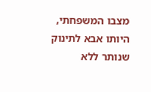מצבו המשפחתי, היותו אבא לתינוק שנותר ללא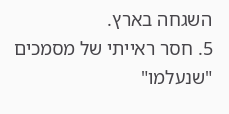השגחה בארץ.
5. חסר ראייתי של מסמכים "שנעלמו"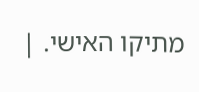מתיקו האישי. |